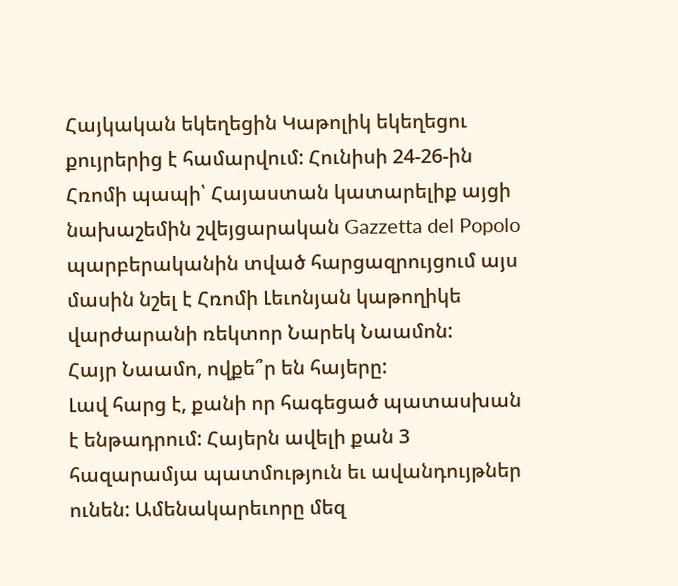Հայկական եկեղեցին Կաթոլիկ եկեղեցու քույրերից է համարվում: Հունիսի 24-26-ին Հռոմի պապի՝ Հայաստան կատարելիք այցի նախաշեմին շվեյցարական Gazzetta del Popolo պարբերականին տված հարցազրույցում այս մասին նշել է Հռոմի Լեւոնյան կաթողիկե վարժարանի ռեկտոր Նարեկ Նաամոն:
Հայր Նաամո, ովքե՞ր են հայերը:
Լավ հարց է, քանի որ հագեցած պատասխան է ենթադրում: Հայերն ավելի քան 3 հազարամյա պատմություն եւ ավանդույթներ ունեն: Ամենակարեւորը մեզ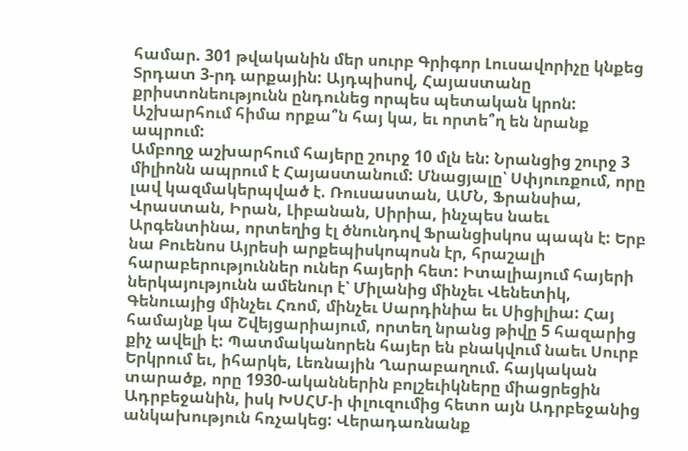համար. 301 թվականին մեր սուրբ Գրիգոր Լուսավորիչը կնքեց Տրդատ 3-րդ արքային: Այդպիսով, Հայաստանը քրիստոնեությունն ընդունեց որպես պետական կրոն:
Աշխարհում հիմա որքա՞ն հայ կա, եւ որտե՞ղ են նրանք ապրում:
Ամբողջ աշխարհում հայերը շուրջ 10 մլն են: Նրանցից շուրջ 3 միլիոնն ապրում է Հայաստանում: Մնացյալը՝ Սփյուռքում, որը լավ կազմակերպված է. Ռուսաստան, ԱՄՆ, Ֆրանսիա, Վրաստան, Իրան, Լիբանան, Սիրիա, ինչպես նաեւ Արգենտինա, որտեղից էլ ծնունդով Ֆրանցիսկոս պապն է: Երբ նա Բուենոս Այրեսի արքեպիսկոպոսն էր, հրաշալի հարաբերություններ ուներ հայերի հետ: Իտալիայում հայերի ներկայությունն ամենուր է՝ Միլանից մինչեւ Վենետիկ, Գենուայից մինչեւ Հռոմ, մինչեւ Սարդինիա եւ Սիցիլիա: Հայ համայնք կա Շվեյցարիայում, որտեղ նրանց թիվը 5 հազարից քիչ ավելի է: Պատմականորեն հայեր են բնակվում նաեւ Սուրբ Երկրում եւ, իհարկե, Լեռնային Ղարաբաղում. հայկական տարածք, որը 1930-ականներին բոլշեւիկները միացրեցին Ադրբեջանին, իսկ ԽՍՀՄ-ի փլուզումից հետո այն Ադրբեջանից անկախություն հռչակեց: Վերադառնանք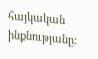հայկական ինքնությանը: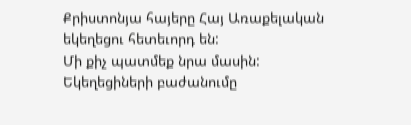Քրիստոնյա հայերը Հայ Առաքելական եկեղեցու հետեւորդ են:
Մի քիչ պատմեք նրա մասին:
Եկեղեցիների բաժանումը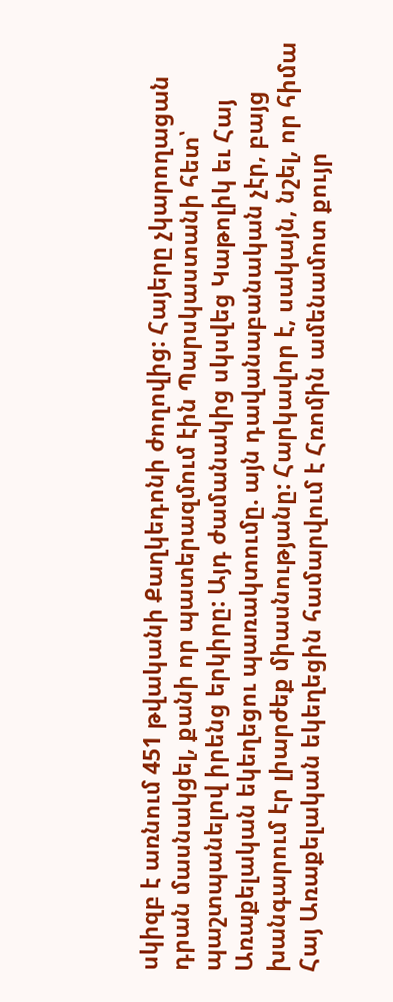սկիզբ է առնում 451 թվականի Քաղկեդոնի ժողովից: Հայերը չկարողացան դրան մասնակցել, քանի որ պատերազմում էին Պարսկաստանի հետ՝ պաշտպանելով իրենց երկիրը: Այդ ժամանակից սկսվեց Կաթոլիկ եւ Հայ Առաքելական եկեղեցու պառակտումը. այն դավանաբանական չէր, բայց խանգարում էր լիարժեք միասնությանը: Հարկավոր է, սակայն, նշել, որ հիմա Հայ Առաքելական եկեղեցին համարվում է Հռոմին ամենամոտ քույր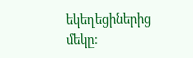եկեղեցիներից մեկը: